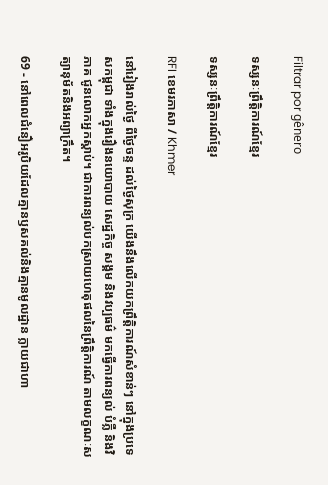Filtrar por gênero

ទស្សនៈព្រឹត្តិការណ៍ខ្មែរ

ទស្សនៈព្រឹត្តិការណ៍ខ្មែរ

RFI ខេមរភាសា / Khmer

នៅរៀងរាល់ថ្ងៃ ពីថ្ងៃចន្ទ ដល់ថ្ងៃសុក្រ យើងនឹងលើកយកព្រឹត្តិការណ៍សំខាន់ៗ នៅក្នុងប្រទេសកម្ពុជា ទាំងក្នុងរឿងនយោបាយ សេដ្ឋកិច្ច សង្គម និងវប្បធម៌ មកធ្វើការពន្យល់ បំភ្លឺ និងវិភាគ ជូនលោកអ្នកស្តាប់។ ជាការពន្យល់បកសា្រយហេតុផលនៃព្រឹត្តិការណ៍ តាមលក្ខណៈសត្យានុម័តនិងអព្យាក្រឹត។

69 - នៅពេលជំនឿអរូបិយដែលគ្មានឫសគល់និងគ្មានមូលដ្ឋាន ក្លាយជាហា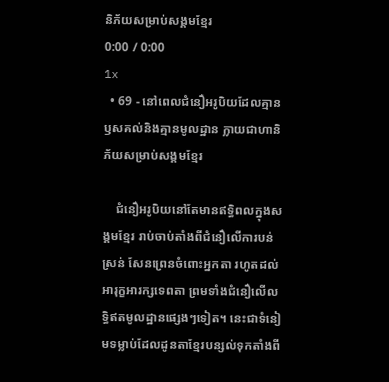និភ័យសម្រាប់សង្គមខ្មែរ
0:00 / 0:00
1x
  • 69 - នៅពេលជំនឿអរូបិយដែលគ្មានឫសគល់និងគ្មានមូលដ្ឋាន ក្លាយជាហានិភ័យសម្រាប់សង្គមខ្មែរ

    ជំនឿអរូបិយនៅតែមានឥទ្ធិពលក្នុងសង្គមខ្មែរ រាប់ចាប់តាំងពីជំនឿលើការបន់ស្រន់ សែនព្រេនចំពោះអ្នកតា រហូតដល់អារុក្ខអារក្សទេពតា ព្រមទាំងជំនឿលើលទ្ធិឥតមូលដ្ឋានផ្សេងៗទៀត។ នេះជាទំនៀមទម្លាប់ដែលដូនតាខ្មែរបន្សល់ទុកតាំងពី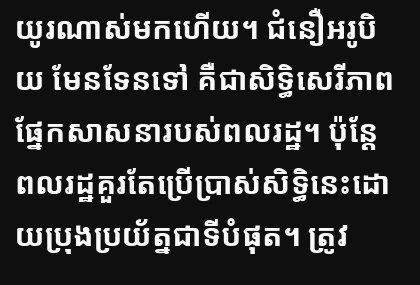យូរណាស់មកហើយ។ ជំនឿអរូបិយ មែនទែនទៅ គឺជាសិទ្ធិសេរីភាពផ្នែកសាសនារបស់ពលរដ្ឋ។ ប៉ុន្តែពលរដ្ឋគួរតែប្រើប្រាស់សិទ្ធិនេះដោយប្រុងប្រយ័ត្នជាទីបំផុត។ ត្រូវ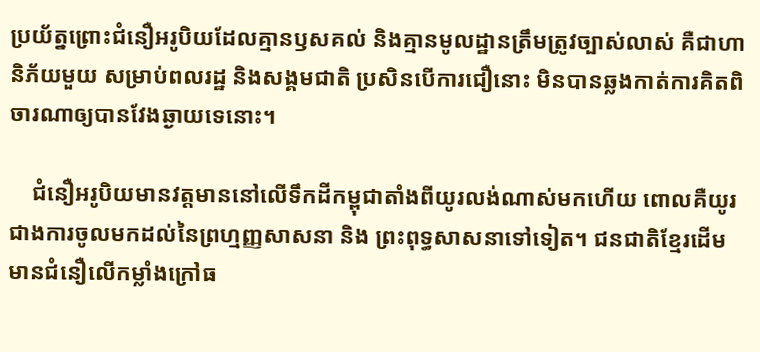ប្រយ័ត្នព្រោះជំនឿអរូបិយដែលគ្មានឫសគល់ និងគ្មានមូលដ្ឋានត្រឹមត្រូវច្បាស់លាស់ គឺជាហានិភ័យមួយ សម្រាប់ពលរដ្ឋ និងសង្គមជាតិ ប្រសិនបើការជឿនោះ មិនបានឆ្លងកាត់ការគិតពិចារណាឲ្យបានវែងឆ្ងាយទេនោះ។

    ជំនឿអរូបិយមានវត្តមាននៅលើទឹកដីកម្ពុជាតាំងពីយូរលង់ណាស់មកហើយ ពោលគឺយូរជាងការចូលមកដល់នៃព្រហ្មញ្ញសាសនា និង ព្រះពុទ្ធសាសនាទៅទៀត។ ជនជាតិខ្មែរដើម មានជំនឿលើកម្លាំងក្រៅធ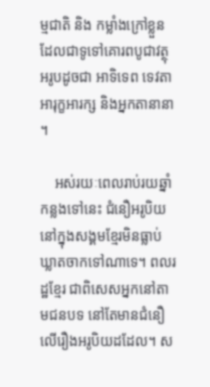ម្មជាតិ និង កម្លាំងក្រៅខ្លួន ដែលជាទូទៅគោរពបូជាវត្ថុអរូបដូចជា អាទិទេព ទេវតា អារុក្ខអារក្ស និងអ្នកតានានា។

    អស់រយៈពេលរាប់រយឆ្នាំកន្លងទៅនេះ ជំនឿអរូបិយនៅក្នុងសង្គមខ្មែរមិនធ្លាប់ឃ្លាតចាកទៅណាទេ។ ពលរដ្ឋខ្មែរ ជាពិសេសអ្នកនៅតាមជនបទ នៅតែមានជំនឿលើរឿងអរូបិយដដែល។ ស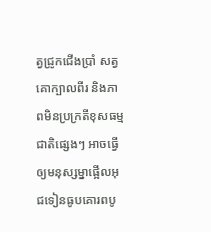ត្វជ្រូកជើងប្រាំ សត្វគោក្បាលពីរ និងភាពមិនប្រក្រតីខុសធម្មជាតិផ្សេងៗ អាចធ្វើឲ្យមនុស្សម្នាផ្អើលអុជទៀនធូបគោរពបូ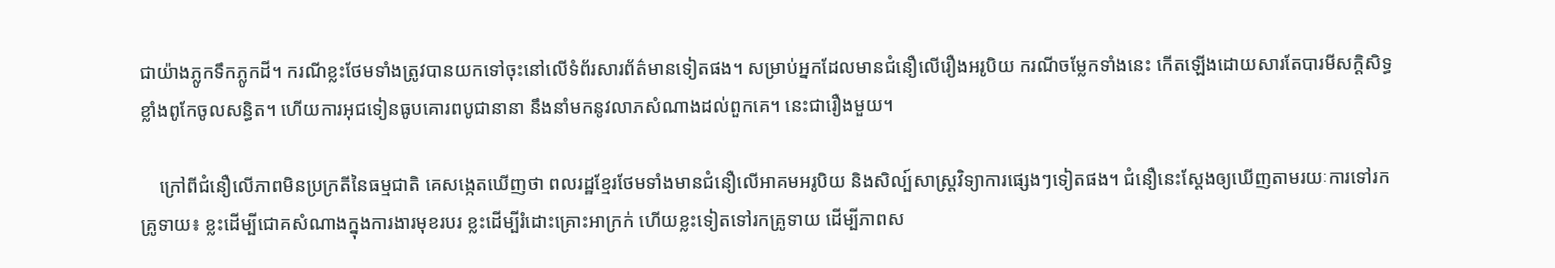ជាយ៉ាងភ្លូកទឹកភ្លូកដី។ ករណីខ្លះថែមទាំងត្រូវបានយកទៅចុះនៅលើទំព័រសារព័ត៌មានទៀតផង។ សម្រាប់អ្នកដែលមានជំនឿលើរឿងអរូបិយ ករណីចម្លែកទាំងនេះ កើតឡើងដោយសារតែបារមីសក្តិសិទ្ធខ្លាំងពូកែចូលសន្ធិត។ ហើយការអុជទៀនធូបគោរពបូជានានា នឹងនាំមកនូវលាភសំណាងដល់ពួកគេ។ នេះជារឿងមួយ។

    ក្រៅពីជំនឿលើភាពមិនប្រក្រតីនៃធម្មជាតិ គេសង្កេតឃើញថា ពលរដ្ឋខ្មែរថែមទាំងមានជំនឿលើអាគមអរូបិយ និងសិល្ប៍សាស្ត្រវិទ្យាការផ្សេងៗទៀតផង។ ជំនឿនេះស្ដែងឲ្យឃើញតាមរយៈការទៅរកគ្រូទាយ៖ ខ្លះដើម្បីជោគសំណាងក្នុងការងារមុខរបរ ខ្លះដើម្បីរំដោះគ្រោះអាក្រក់ ហើយខ្លះទៀតទៅរកគ្រូទាយ ដើម្បីភាពស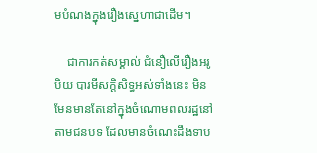មបំណងក្នុងរឿងស្នេហាជាដើម។

    ជាការកត់សម្គាល់ ជំនឿលើរឿងអរូបិយ បារមីសក្តិសិទ្ធអស់ទាំងនេះ មិនមែនមានតែនៅក្នុងចំណោមពលរដ្ឋនៅតាមជនបទ ដែលមានចំណេះដឹងទាប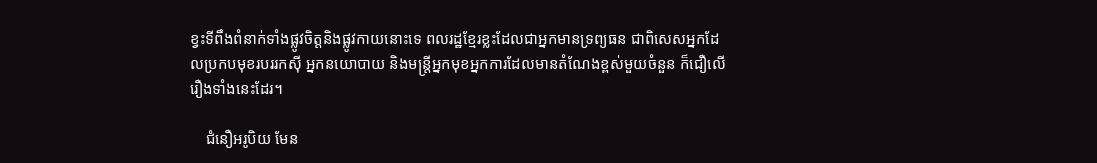ខ្វះទីពឹងពំនាក់ទាំងផ្លូវចិត្តនិងផ្លូវកាយនោះទេ ពលរដ្ឋខ្មែរខ្លះដែលជាអ្នកមានទ្រព្យធន ជាពិសេសអ្នកដែលប្រកបមុខរបររកស៊ី អ្នកនយោបាយ និងមន្ដ្រីអ្នកមុខអ្នកការដែលមានតំណែងខ្ពស់មួយចំនួន ក៏ជឿលើរឿងទាំងនេះដែរ។

    ជំនឿអរូបិយ មែន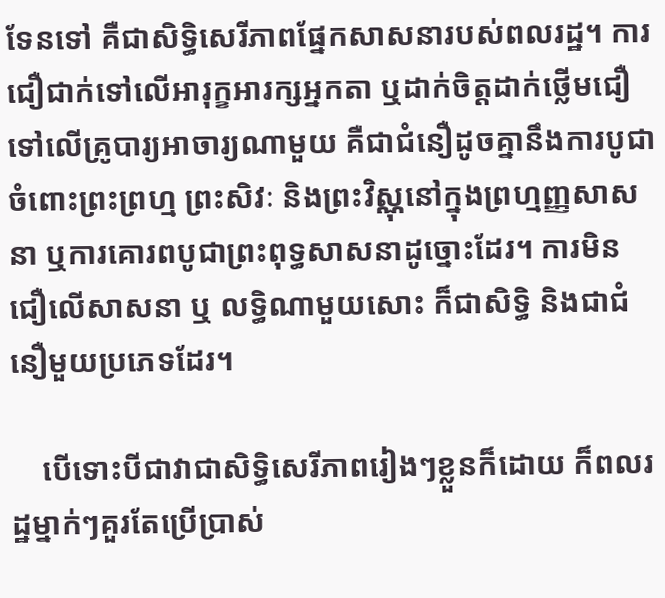ទែនទៅ គឺជាសិទ្ធិសេរីភាពផ្នែកសាសនារបស់ពលរដ្ឋ។ ការជឿជាក់ទៅលើអារុក្ខអារក្សអ្នកតា ឬដាក់ចិត្តដាក់ថ្លើមជឿទៅលើគ្រូបារ្យអាចារ្យណាមួយ គឺជាជំនឿដូចគ្នានឹងការបូជាចំពោះព្រះព្រហ្ម ព្រះសិវៈ និងព្រះវិស្ណុនៅក្នុងព្រហ្មញ្ញសាសនា ឬការគោរពបូជាព្រះពុទ្ធសាសនាដូច្នោះដែរ។ ការមិនជឿលើសាសនា ឬ លទ្ធិណាមួយសោះ ក៏ជាសិទ្ធិ និងជាជំនឿមួយប្រភេទដែរ។

    បើទោះបីជាវាជាសិទ្ធិសេរីភាពរៀងៗខ្លួនក៏ដោយ ក៏ពលរដ្ឋម្នាក់ៗគួរតែប្រើប្រាស់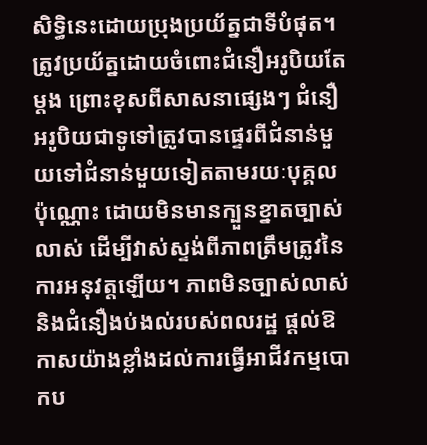សិទ្ធិនេះដោយប្រុងប្រយ័ត្នជាទីបំផុត។ ត្រូវប្រយ័ត្នដោយចំពោះជំនឿអរូបិយតែម្ដង ព្រោះខុសពីសាសនាផ្សេងៗ ជំនឿអរូបិយជាទូទៅត្រូវបានផ្ទេរពីជំនាន់មួយទៅជំនាន់មួយទៀតតាមរយៈបុគ្គលប៉ុណ្ណោះ ដោយមិនមានក្បួនខ្នាតច្បាស់លាស់ ដើម្បីវាស់ស្ទង់ពីភាពត្រឹមត្រូវនៃការអនុវត្តឡើយ។ ភាពមិនច្បាស់លាស់ និងជំនឿងប់ងល់របស់ពលរដ្ឋ ផ្ដល់ឱកាសយ៉ាងខ្លាំងដល់ការធ្វើអាជីវកម្មបោកប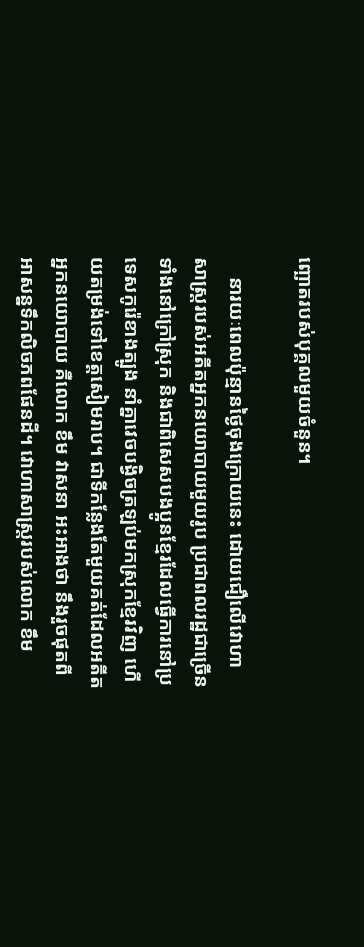ញ្ឆោតរបស់បុគ្គលមួយចំនួន។

    នារយៈពេលប៉ុន្មានថ្ងៃចុងក្រោយនេះ ដោយជឿលើវោហាសាស្ត្ររបស់អតីតអ្នកនយោបាយមួយរូប ប្រជាពលរដ្ឋជាច្រើន ទាំងនៅក្រៅស្រុក និងជាពិសេសបងប្អូនខ្មែរដែលធ្វើការនៅប្រទេសកូរ៉េខាងត្បូង នាំគ្នាវេចបង្វិចត្រឡប់មកស្រុកខ្មែរវិញ ហើយតម្រង់ទៅខេត្តសៀមរាប។ ជាទីកន្លែងតែមួយគត់ដែលអតីតអ្នកនយោបាយ គឺលោក ខឹម វាសនា អះអាងថា នឹងរួចផុតពីអាសន្នទឹកលិចភពផែនដី។ វោហាសាស្ត្ររបស់លោក ខឹម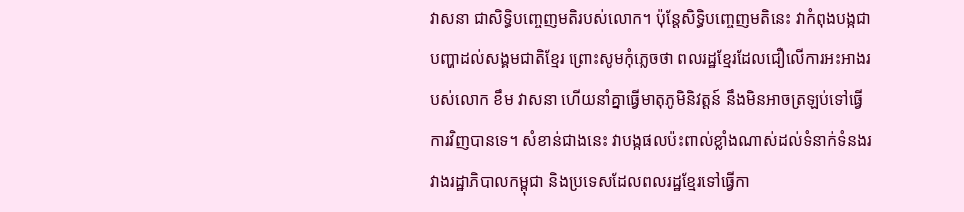វាសនា ជាសិទ្ធិបញ្ចេញមតិរបស់លោក។ ប៉ុន្តែសិទ្ធិបញ្ចេញមតិនេះ វាកំពុងបង្កជាបញ្ហាដល់សង្គមជាតិខ្មែរ ព្រោះសូមកុំភ្លេចថា ពលរដ្ឋខ្មែរដែលជឿលើការអះអាងរបស់លោក ខឹម វាសនា ហើយនាំគ្នាធ្វើមាតុភូមិនិវត្តន៍ នឹងមិនអាចត្រឡប់ទៅធ្វើការវិញបានទេ។ សំខាន់ជាងនេះ វាបង្កផលប៉ះពាល់ខ្លាំងណាស់ដល់ទំនាក់ទំនងរវាងរដ្ឋាភិបាលកម្ពុជា និងប្រទេសដែលពលរដ្ឋខ្មែរទៅធ្វើកា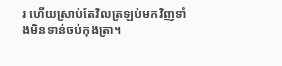រ ហើយស្រាប់តែវិលត្រឡប់មកវិញទាំងមិនទាន់ចប់កុងត្រា។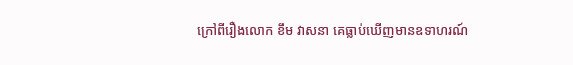ក្រៅពីរឿងលោក ខឹម វាសនា គេធ្លាប់ឃើញមានឧទាហរណ៍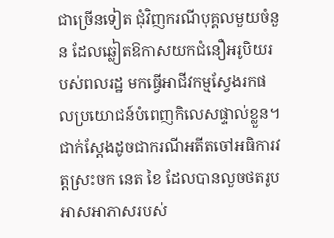ជាច្រើនទៀត ជុំវិញករណីបុគ្គលមួយចំនួន ដែលឆ្លៀតឱកាសយកជំនឿអរូបិយរបស់ពលរដ្ឋ មកធ្វើអាជីវកម្មស្វែងរកផលប្រយោជន៍បំពេញកិលេសផ្ទាល់ខ្លួន។ ជាក់ស្ដែងដូចជាករណីអតីតចៅអធិការវត្តស្រះចក នេត ខៃ ដែលបានលួចថតរូបអាសអាភាសរបស់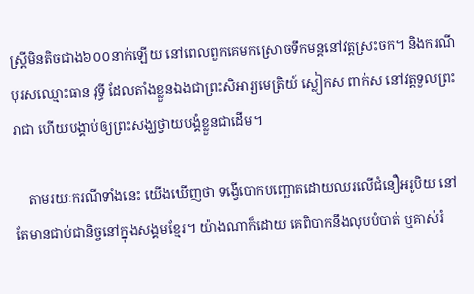ស្ដ្រីមិនតិចជាង៦០០នាក់ឡើយ នៅពេលពួកគេមកស្រោចទឹកមន្តនៅវត្តស្រះចក។ និងករណី បុរសឈ្មោះធាន វុទ្ធី ដែលតាំងខ្លួនឯងជាព្រះសិអារ្យមេត្រិយ៍ ស្លៀកស ពាក់ស នៅវត្តទួលព្រះរាជា ហើយបង្គាប់ឲ្យព្រះសង្ឃថ្វាយបង្គំខ្លួនជាដើម។

    តាមរយៈករណីទាំងនេះ យើងឃើញថា ទង្វើបោកបញ្ឆោតដោយឈរលើជំនឿអរូបិយ នៅតែមានជាប់ជានិច្ចនៅក្នុងសង្គមខ្មែរ។ យ៉ាងណាក៏ដោយ គេពិបាកនឹងលុបបំបាត់ ឬគាស់រំ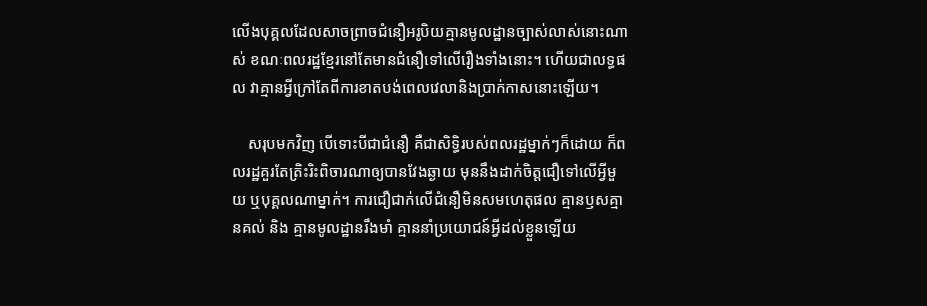លើងបុគ្គលដែលសាចព្រាចជំនឿអរូបិយគ្មានមូលដ្ឋានច្បាស់លាស់នោះណាស់ ខណៈពលរដ្ឋខ្មែរនៅតែមានជំនឿទៅលើរឿងទាំងនោះ។ ហើយជាលទ្ធផល វាគ្មានអ្វីក្រៅតែពីការខាតបង់ពេលវេលានិងប្រាក់កាសនោះឡើយ។

    សរុបមកវិញ បើទោះបីជាជំនឿ គឺជាសិទ្ធិរបស់ពលរដ្ឋម្នាក់ៗក៏ដោយ ក៏ពលរដ្ឋគួរតែត្រិះរិះពិចារណាឲ្យបានវែងឆ្ងាយ មុននឹងដាក់ចិត្តជឿទៅលើអ្វីមួយ ឬបុគ្គលណាម្នាក់។ ការជឿជាក់លើជំនឿមិនសមហេតុផល គ្មានឫសគ្មានគល់ និង គ្មានមូលដ្ឋានរឹងមាំ គ្មាននាំប្រយោជន៍អ្វីដល់ខ្លួនឡើយ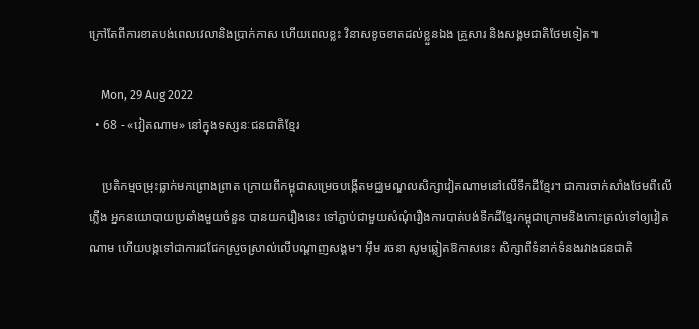ក្រៅតែពីការខាតបង់ពេលវេលានិងប្រាក់កាស ហើយពេលខ្លះ វិនាសខូចខាតដល់ខ្លួនឯង គ្រួសារ និងសង្គមជាតិថែមទៀត៕

    Mon, 29 Aug 2022
  • 68 - «វៀតណាម» នៅក្នុងទស្សនៈជនជាតិខ្មែរ

    ប្រតិកម្មចម្រុះធ្លាក់មកព្រោងព្រាត ក្រោយពីកម្ពុជាសម្រេចបង្កើតមជ្ឈមណ្ឌលសិក្សាវៀតណាមនៅលើទឹកដីខ្មែរ។ ជាការចាក់សាំងថែមពីលើភ្លើង អ្នកនយោបាយប្រឆាំងមួយចំនួន បានយករឿងនេះ ទៅភ្ជាប់ជាមួយសំណុំរឿងការបាត់បង់ទឹកដីខ្មែរកម្ពុជាក្រោមនិងកោះត្រល់ទៅឲ្យវៀតណាម ហើយបង្កទៅជាការជជែកស្រួចស្រាល់លើបណ្ដាញសង្គម។ អ៊ឹម រចនា សូមឆ្លៀតឱកាសនេះ សិក្សាពីទំនាក់ទំនងរវាងជនជាតិ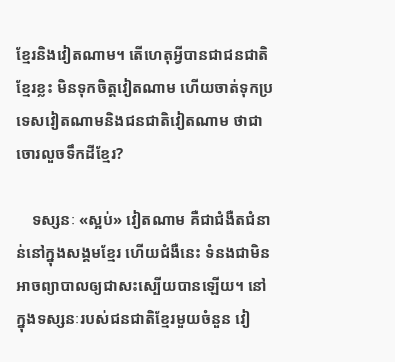ខ្មែរនិងវៀតណាម។ តើហេតុអ្វីបានជាជនជាតិខ្មែរខ្លះ មិនទុកចិត្តវៀតណាម ហើយចាត់ទុកប្រទេសវៀតណាមនិងជនជាតិវៀតណាម ថាជាចោរលួចទឹកដីខ្មែរ?

    ទស្សនៈ «ស្អប់» វៀតណាម គឺជាជំងឺតជំនាន់នៅក្នុងសង្គមខ្មែរ ហើយជំងឺនេះ ទំនងជាមិនអាចព្យាបាលឲ្យជាសះស្បើយបានឡើយ។ នៅក្នុងទស្សនៈរបស់ជនជាតិខ្មែរមួយចំនួន វៀ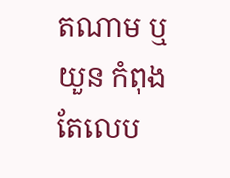តណាម ឬ យួន កំពុងតែលេប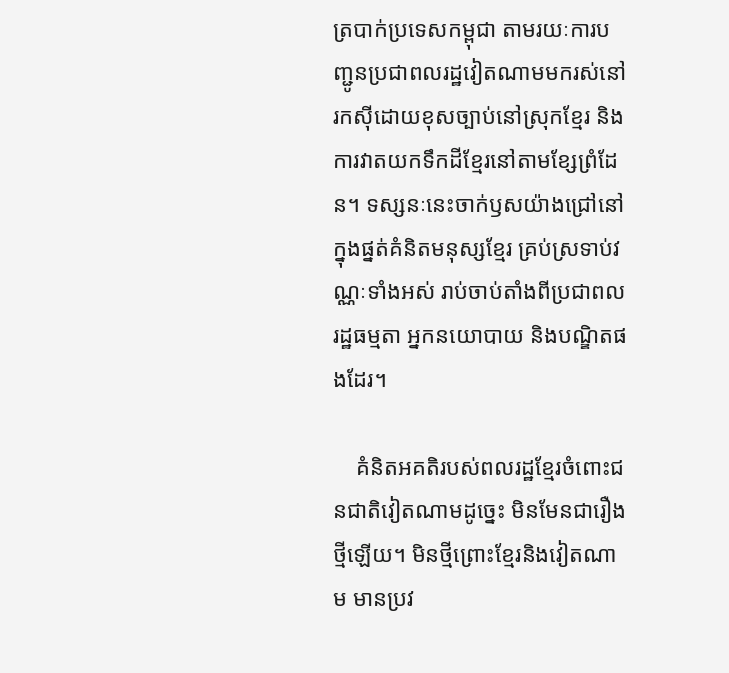ត្របាក់ប្រទេសកម្ពុជា តាមរយៈការបញ្ជូនប្រជាពលរដ្ឋវៀតណាមមករស់នៅ រកស៊ីដោយខុសច្បាប់នៅស្រុកខ្មែរ និងការវាតយកទឹកដីខ្មែរនៅតាមខ្សែព្រំដែន។ ទស្សនៈនេះចាក់ឫសយ៉ាងជ្រៅនៅក្នុងផ្នត់គំនិតមនុស្សខ្មែរ គ្រប់ស្រទាប់វណ្ណៈទាំងអស់ រាប់ចាប់តាំងពីប្រជាពលរដ្ឋធម្មតា អ្នកនយោបាយ និងបណ្ឌិតផងដែរ។

    គំនិតអគតិរបស់ពលរដ្ឋខ្មែរចំពោះជនជាតិវៀតណាមដូច្នេះ មិនមែនជារឿងថ្មីឡើយ។ មិនថ្មីព្រោះខ្មែរនិងវៀតណាម មានប្រវ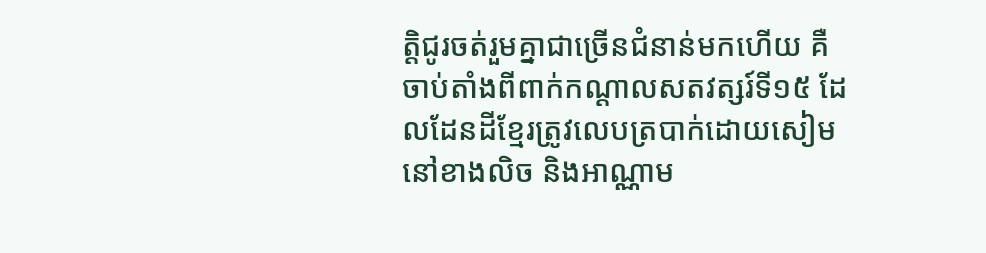ត្តិជូរចត់រួមគ្នាជាច្រើនជំនាន់មកហើយ គឺចាប់តាំងពីពាក់កណ្ដាលសតវត្សរ៍ទី១៥ ដែលដែនដីខ្មែរត្រូវលេបត្របាក់ដោយសៀមនៅខាងលិច និងអាណ្ណាម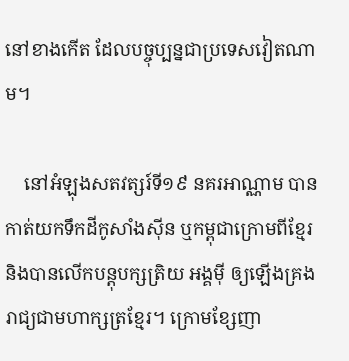នៅខាងកើត ដែលបច្ចុប្បន្នជាប្រទេសវៀតណាម។

    នៅអំឡុងសតវត្សរ៍ទី១៩ នគរអាណ្ណាម បានកាត់យកទឹកដីកូសាំងស៊ីន ឬកម្ពុជាក្រោមពីខ្មែរ និងបានលើកបន្តុបក្សត្រិយ អង្គម៉ី ឲ្យឡើងគ្រងរាជ្យជាមហាក្សត្រខ្មែរ។ ក្រោមខ្សែញា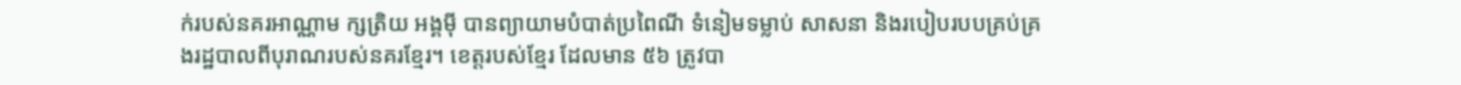ក់របស់នគរអាណ្ណាម ក្សត្រិយ អង្គម៉ី បានព្យាយាមបំបាត់ប្រពៃណី ទំនៀមទម្លាប់ សាសនា និងរបៀបរបបគ្រប់គ្រងរដ្ឋបាលពីបុរាណរបស់នគរខ្មែរ។ ខេត្តរបស់ខ្មែរ ដែលមាន ៥៦ ត្រូវបា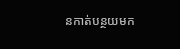នកាត់បន្ថយមក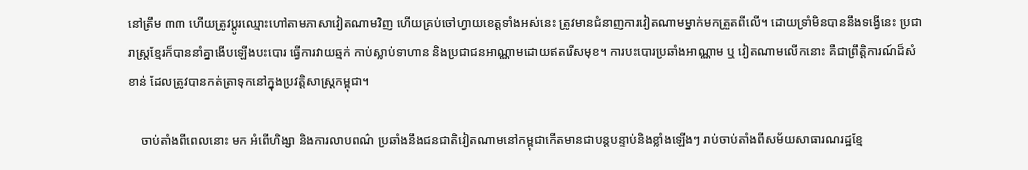នៅត្រឹម ៣៣ ហើយត្រូវប្តូរឈ្មោះហៅតាមភាសាវៀតណាមវិញ ហើយគ្រប់ចៅហ្វាយខេត្តទាំងអស់នេះ ត្រូវមានជំនាញការវៀតណាមម្នាក់មកត្រួតពីលើ។ ដោយទ្រាំមិនបាននឹងទង្វើនេះ ប្រជារាស្រ្តខ្មែរក៏បាននាំគ្នាងើបឡើងបះបោរ ធ្វើការវាយឆ្មក់ កាប់ស្លាប់ទាហាន និងប្រជាជនអាណ្ណាមដោយឥតរើសមុខ។ ការបះបោរប្រឆាំងអាណ្ណាម ឬ វៀតណាមលើកនោះ គឺជាព្រឹត្តិការណ៍ដ៏សំខាន់ ដែលត្រូវបានកត់ត្រាទុកនៅក្នុងប្រវត្តិសាស្ត្រកម្ពុជា។

    ចាប់តាំងពីពេលនោះ មក អំពើហិង្សា និងការលាបពណ៌ ប្រឆាំងនឹងជនជាតិវៀតណាមនៅកម្ពុជាកើតមានជាបន្តបន្ទាប់និងខ្លាំងឡើងៗ រាប់ចាប់តាំងពីសម័យសាធារណរដ្ឋខ្មែ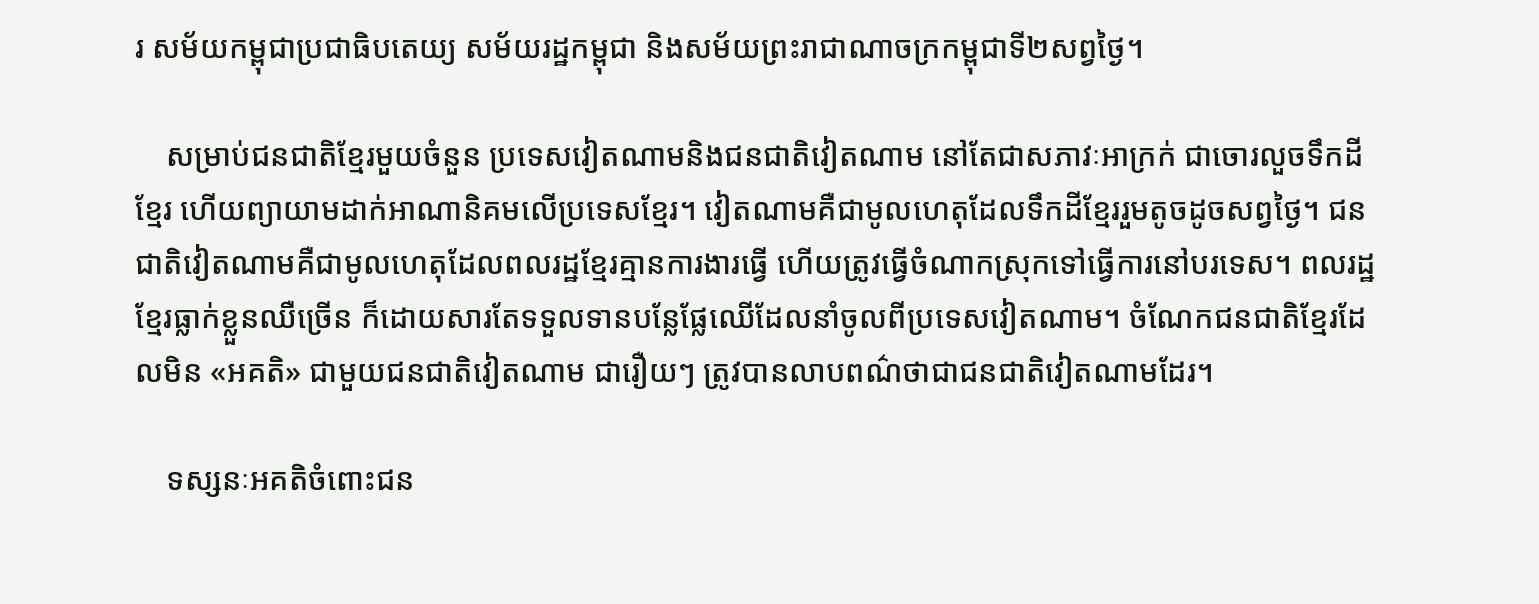រ សម័យកម្ពុជាប្រជាធិបតេយ្យ សម័យរដ្ឋកម្ពុជា និងសម័យព្រះរាជាណាចក្រកម្ពុជាទី២សព្វថ្ងៃ។

    សម្រាប់ជនជាតិខ្មែរមួយចំនួន ប្រទេសវៀតណាមនិងជនជាតិវៀតណាម នៅតែជាសភាវៈអាក្រក់ ជាចោរលួចទឹកដីខ្មែរ ហើយព្យាយាមដាក់អាណានិគមលើប្រទេសខ្មែរ។ វៀតណាមគឺជាមូលហេតុដែលទឹកដីខ្មែររួមតូចដូចសព្វថ្ងៃ។ ជនជាតិវៀតណាមគឺជាមូលហេតុដែលពលរដ្ឋខ្មែរគ្មានការងារធ្វើ ហើយត្រូវធ្វើចំណាកស្រុកទៅធ្វើការនៅបរទេស។ ពលរដ្ឋខ្មែរធ្លាក់ខ្លួនឈឺច្រើន ក៏ដោយសារតែទទួលទានបន្លែផ្លែឈើដែលនាំចូលពីប្រទេសវៀតណាម។ ចំណែកជនជាតិខ្មែរដែលមិន «អគតិ» ជាមួយជនជាតិវៀតណាម ជារឿយៗ ត្រូវបានលាបពណ៌ថាជាជនជាតិវៀតណាមដែរ។

    ទស្សនៈអគតិចំពោះជន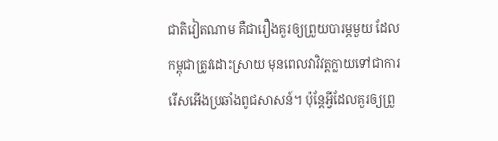ជាតិវៀតណាម គឺជារឿងគួរឲ្យព្រួយបារម្ភមួយ ដែលកម្ពុជាត្រូវដោះស្រាយ មុនពេលវាវិវត្តក្លាយទៅជាការរើសអើងប្រឆាំងពូជសាសន៍។ ប៉ុន្តែអ្វីដែលគួរឲ្យព្រួ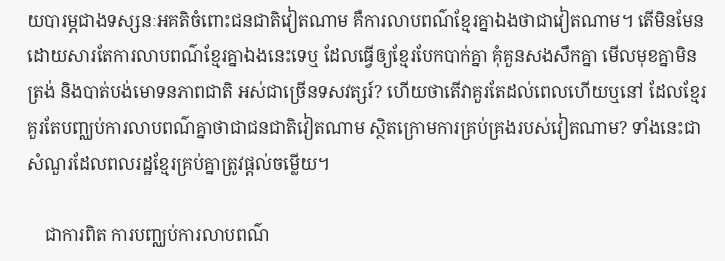យបារម្ភជាងទស្សនៈអគតិចំពោះជនជាតិវៀតណាម គឺការលាបពណ៌ខ្មែរគ្នាឯងថាជាវៀតណាម។ តើមិនមែនដោយសារតែការលាបពណ៌ខ្មែរគ្នាឯងនេះទេឬ ដែលធ្វើឲ្យខ្មែរបែកបាក់គ្នា គុំគួនសងសឹកគ្នា មើលមុខគ្នាមិនត្រង់ និងបាត់បង់មោទនភាពជាតិ អស់ជាច្រើនទសវត្សរ៍? ហើយថាតើវាគួរតែដល់ពេលហើយឬនៅ ដែលខ្មែរគួរតែបញ្ឈប់ការលាបពណ៌គ្នាថាជាជនជាតិវៀតណាម ស្ថិតក្រោមការគ្រប់គ្រងរបស់វៀតណាម? ទាំងនេះជាសំណួរដែលពលរដ្ឋខ្មែរគ្រប់គ្នាត្រូវផ្ដល់ចម្លើយ។

    ជាការពិត ការបញ្ឈប់ការលាបពណ៌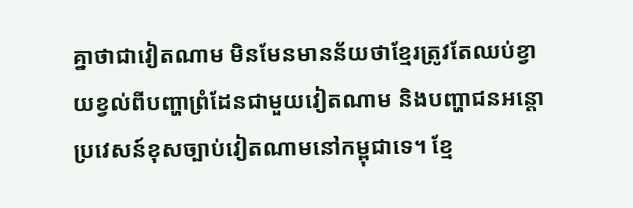គ្នាថាជាវៀតណាម មិនមែនមានន័យថាខ្មែរត្រូវតែឈប់ខ្វាយខ្វល់ពីបញ្ហាព្រំដែនជាមួយវៀតណាម និងបញ្ហាជនអន្តោប្រវេសន៍ខុសច្បាប់វៀតណាមនៅកម្ពុជាទេ។ ខ្មែ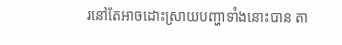រនៅតែអាចដោះស្រាយបញ្ហាទាំងនោះបាន តា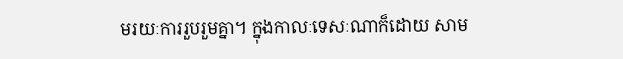មរយៈការរួបរួមគ្នា។ ក្នុងកាលៈទេសៈណាក៏ដោយ សាម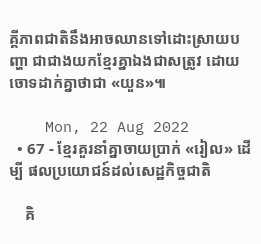គ្គីភាពជាតិនឹងអាចឈានទៅដោះស្រាយបញ្ហា ជាជាងយកខ្មែរគ្នាឯងជាសត្រូវ ដោយចោទដាក់គ្នាថាជា «យួន»៕

    Mon, 22 Aug 2022
  • 67 - ខ្មែរគួរនាំគ្នាចាយប្រាក់ «រៀល» ដើម្បី ផលប្រយោជន៍ដល់សេដ្ឋកិច្ចជាតិ

    គិ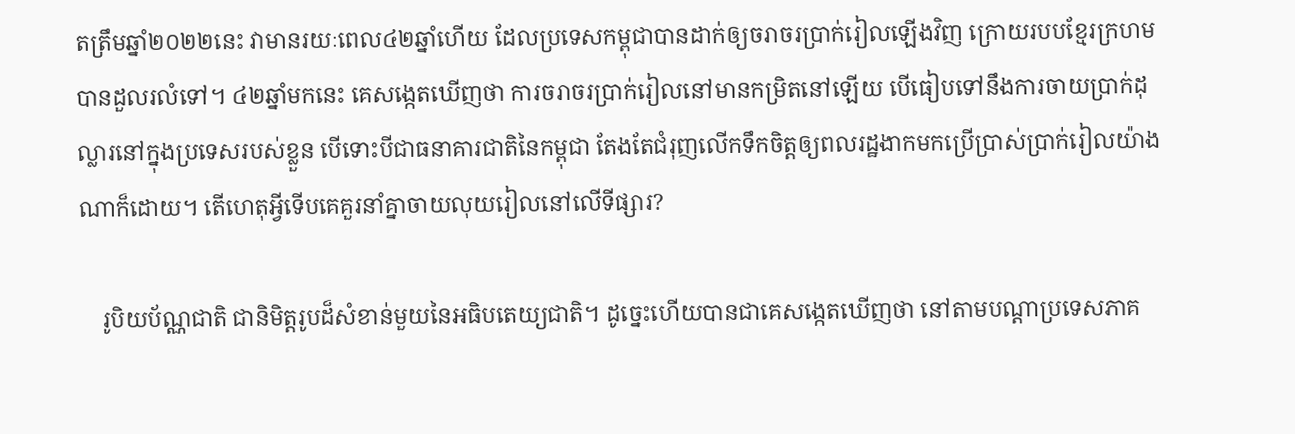តត្រឹមឆ្នាំ២០២២នេះ វាមានរយៈពេល៤២ឆ្នាំហើយ ដែលប្រទេសកម្ពុជាបានដាក់ឲ្យចរាចរប្រាក់រៀលឡើងវិញ ក្រោយរបបខ្មែរក្រហមបានដួលរលំទៅ។ ៤២ឆ្នាំមកនេះ គេសង្កេតឃើញថា ការចរាចរប្រាក់រៀលនៅមានកម្រិតនៅឡើយ បើធៀបទៅនឹងការចាយប្រាក់ដុល្លារនៅក្នុងប្រទេសរបស់ខ្លួន បើទោះបីជាធនាគារជាតិនៃកម្ពុជា តែងតែជំរុញលើកទឹកចិត្តឲ្យពលរដ្ឋងាកមកប្រើប្រាស់ប្រាក់រៀលយ៉ាងណាក៏ដោយ។ តើហេតុអ្វីទើបគេគួរនាំគ្នាចាយលុយរៀលនៅលើទីផ្សារ?

    រូបិយប័ណ្ណជាតិ ជានិមិត្តរូបដ៏សំខាន់មួយនៃអធិបតេយ្យជាតិ។ ដូច្នេះហើយបានជាគេសង្កេតឃើញថា នៅតាមបណ្ដាប្រទេសភាគ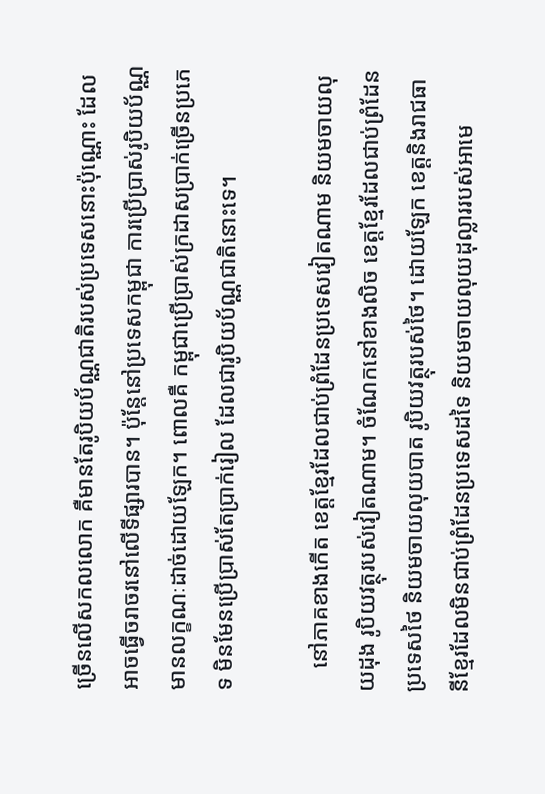ច្រើនលើសកលលោក គឺមានតែរូបិយប័ណ្ណជាតិរបស់ប្រទេសនោះប៉ុណ្ណោះ ដែលអាចធ្វើចរាចរនៅលើទីផ្សារបាន។ ប៉ុន្តែនៅប្រទេសកម្ពុជា ការប្រើប្រាស់រូបិយប័ណ្ណមានលក្ខណៈដាច់ដោយឡែក។ ពោលគឺ កម្ពុជាប្រើប្រាស់ក្រដាសប្រាក់ច្រើនប្រភេទ មិនមែនប្រើប្រាស់តែប្រាក់រៀល ដែលជារូបិយប័ណ្ណជាតិនោះទេ។

    នៅភាគខាងកើត ខេត្តខ្មែរដែលជាប់ព្រំដែនប្រទេសវៀតណាម និយមចាយលុយដុង រូបិយវត្ថុរបស់វៀតណាម។ ចំណែកនៅខាងលិច ខេត្តខ្មែរដែលជាប់ព្រំដែនប្រទេសថៃ និយមចាយលុយបាត រូបិយវត្ថុរបស់ថៃ។ ដោយឡែក ខេត្តនិងរាជធានីខ្មែរដែលមិនជាប់ព្រំដែនប្រទេសដទៃ និយមចាយលុយដុល្លាររបស់អាមេ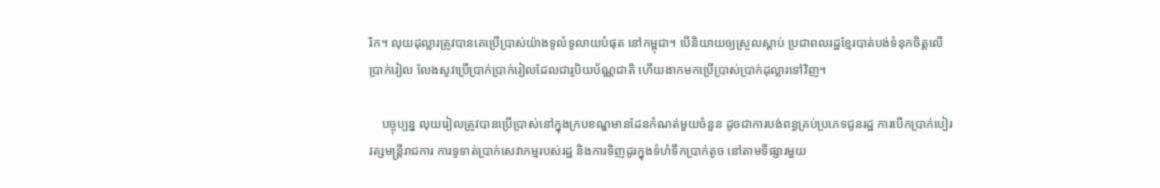រិក។ លុយដុល្លារត្រូវបានគេប្រើប្រាស់យ៉ាងទូលំទូលាយបំផុត នៅកម្ពុជា។ បើនិយាយឲ្យស្រួលស្ដាប់ ប្រជាពលរដ្ឋខ្មែរបាត់បង់ទំនុកចិត្តលើប្រាក់រៀល លែងសូវប្រើប្រាក់ប្រាក់រៀលដែលជារូបិយប័ណ្ណជាតិ ហើយងាកមកប្រើប្រាស់ប្រាក់ដុល្លារទៅវិញ។

    បច្ចុប្បន្ន លុយរៀលត្រូវបានប្រើប្រាស់នៅក្នុងក្របខណ្ឌមានដែនកំណត់មួយចំនួន ដូចជាការបង់ពន្ធគ្រប់ប្រភេទជូនរដ្ឋ ការបើកប្រាក់បៀរវត្សមន្ដ្រីរាជការ ការទូទាត់ប្រាក់សេវាកម្មរបស់រដ្ឋ និងការទិញដូរក្នុងទំហំទឹកប្រាក់តូច នៅតាមទីផ្សារមួយ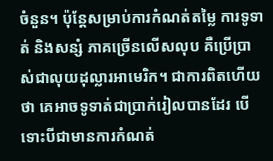ចំនួន។ ប៉ុន្តែសម្រាប់ការកំណត់តម្លៃ ការទូទាត់ និងសន្សំ ភាគច្រើនលើសលុប គឺប្រើប្រាស់ជាលុយដុល្លារអាមេរិក។ ជាការពិតហើយថា គេអាចទូទាត់ជាប្រាក់រៀលបានដែរ បើទោះបីជាមានការកំណត់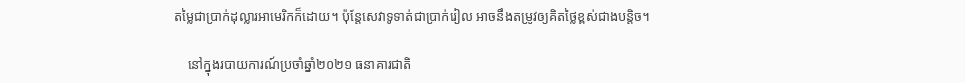តម្លៃជាប្រាក់ដុល្លារអាមេរិកក៏ដោយ។ ប៉ុន្តែសេវាទូទាត់ជាប្រាក់រៀល អាចនឹងតម្រូវឲ្យគិតថ្លៃខ្ពស់ជាងបន្តិច។

    នៅក្នុងរបាយការណ៍ប្រចាំឆ្នាំ២០២១ ធនាគារជាតិ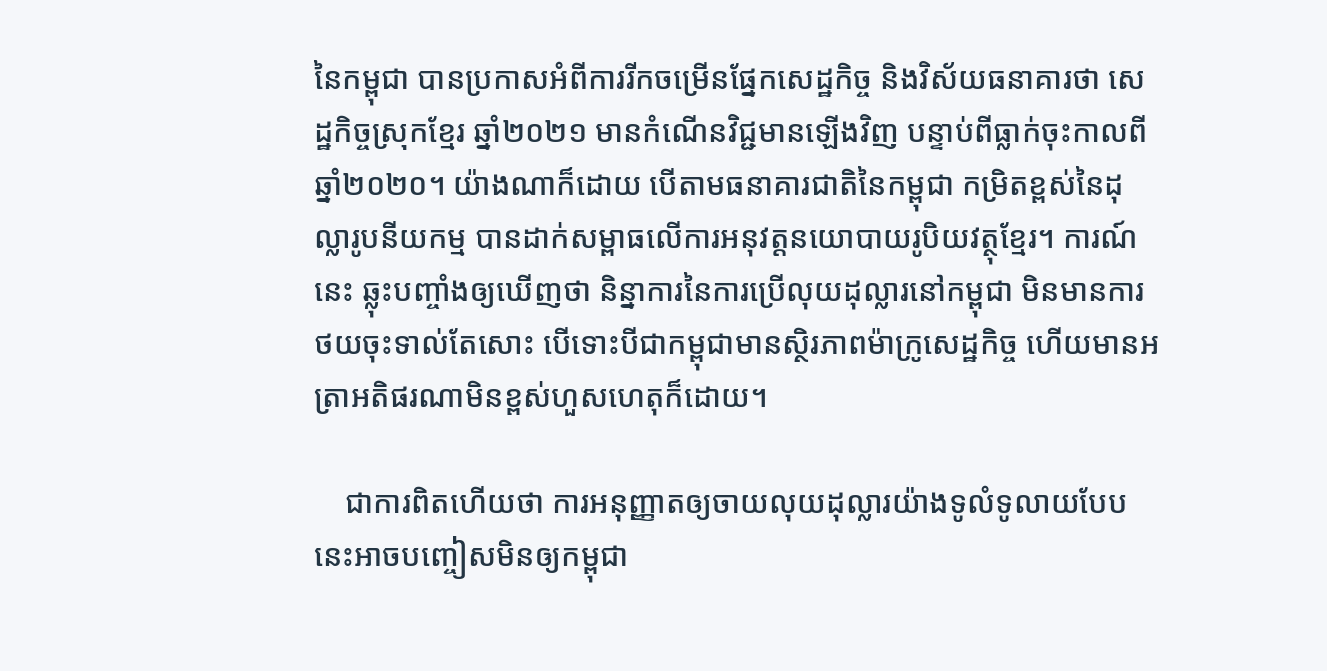នៃកម្ពុជា បានប្រកាសអំពីការរីកចម្រើនផ្នែកសេដ្ឋកិច្ច និងវិស័យធនាគារថា សេដ្ឋកិច្ចស្រុកខ្មែរ ឆ្នាំ២០២១ មានកំណើនវិជ្ជមានឡើងវិញ បន្ទាប់ពីធ្លាក់ចុះកាលពីឆ្នាំ២០២០។ យ៉ាងណាក៏ដោយ បើតាមធនាគារជាតិនៃកម្ពុជា កម្រិតខ្ពស់នៃដុល្លារូបនីយកម្ម បានដាក់សម្ពាធលើការអនុវត្តនយោបាយរូបិយវត្ថុខ្មែរ។ ការណ៍នេះ ឆ្លុះបញ្ចាំងឲ្យឃើញថា និន្នាការនៃការប្រើលុយដុល្លារនៅកម្ពុជា មិនមានការថយចុះទាល់តែសោះ បើទោះបីជាកម្ពុជាមានស្ថិរភាពម៉ាក្រូសេដ្ឋកិច្ច ហើយមានអត្រាអតិផរណាមិនខ្ពស់ហួសហេតុក៏ដោយ។

    ជាការពិតហើយថា ការអនុញ្ញាតឲ្យចាយលុយដុល្លារយ៉ាងទូលំទូលាយបែបនេះអាចបញ្ចៀសមិនឲ្យកម្ពុជា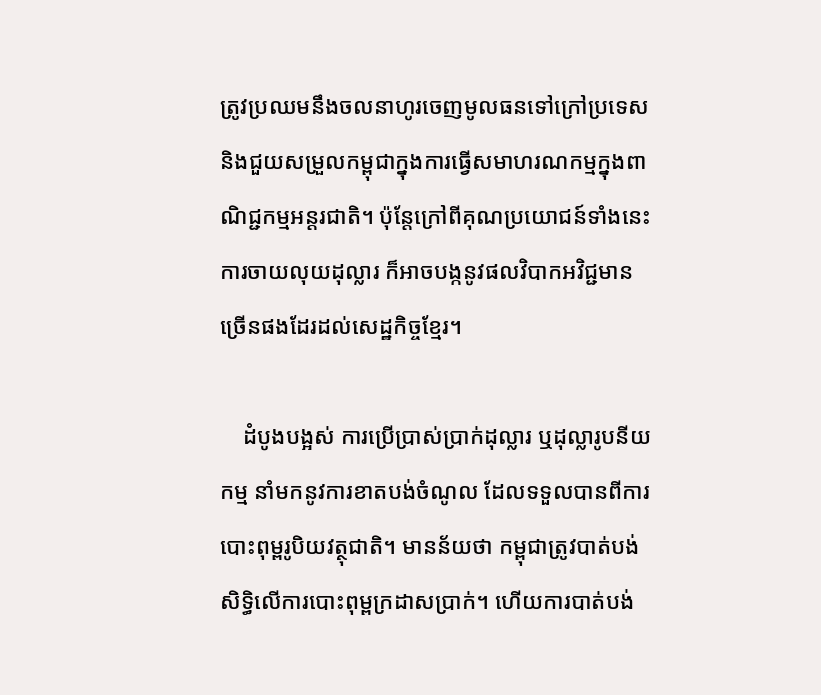ត្រូវប្រឈមនឹងចលនាហូរចេញមូលធនទៅក្រៅប្រទេស និងជួយសម្រួលកម្ពុជាក្នុងការធ្វើសមាហរណកម្មក្នុងពាណិជ្ជកម្មអន្ដរជាតិ។ ប៉ុន្តែក្រៅពីគុណប្រយោជន៍ទាំងនេះ ការចាយលុយដុល្លារ ក៏អាចបង្កនូវផលវិបាកអវិជ្ជមានច្រើនផងដែរដល់សេដ្ឋកិច្ចខ្មែរ។

    ដំបូងបង្អស់ ការប្រើប្រាស់ប្រាក់ដុល្លារ ឬដុល្លារូបនីយកម្ម នាំមកនូវការខាតបង់ចំណូល ដែលទទួលបានពីការបោះពុម្ពរូបិយវត្ថុជាតិ។ មានន័យថា កម្ពុជាត្រូវបាត់បង់សិទ្ធិលើការបោះពុម្ពក្រដាសប្រាក់។ ហើយការបាត់បង់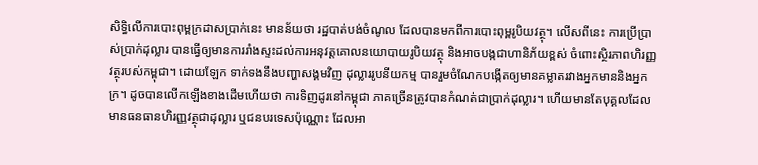សិទ្ធិលើការបោះពុម្ពក្រដាសប្រាក់នេះ មានន័យថា រដ្ឋបាត់បង់ចំណូល ដែលបានមកពីការបោះពុម្ពរូបិយវត្ថុ។ លើសពីនេះ ការប្រើប្រាស់ប្រាក់ដុល្លារ បានធ្វើឲ្យមានការរាំងស្ទះដល់ការអនុវត្តគោលនយោបាយរូបិយវត្ថុ និងអាចបង្កជាហានិភ័យខ្ពស់ ចំពោះស្ថិរភាពហិរញ្ញវត្ថុរបស់កម្ពុជា។ ដោយឡែក ទាក់ទងនឹងបញ្ហាសង្គមវិញ ដុល្លាររូបនីយកម្ម បានរួមចំណែកបង្កើតឲ្យមានគម្លាតរវាងអ្នកមាននិងអ្នកក្រ។ ដូចបានលើកឡើងខាងដើមហើយថា ការទិញដូរនៅកម្ពុជា ភាគច្រើនត្រូវបានកំណត់ជាប្រាក់ដុល្លារ។ ហើយមានតែបុគ្គលដែលមានធនធានហិរញ្ញវត្ថុជាដុល្លារ ឬជនបរទេសប៉ុណ្ណោះ ដែលអា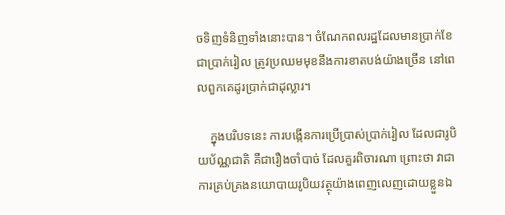ចទិញទំនិញទាំងនោះបាន។ ចំណែកពលរដ្ឋដែលមានប្រាក់ខែជាប្រាក់រៀល ត្រូវប្រឈមមុខនឹងការខាតបង់យ៉ាងច្រើន នៅពេលពួកគេដូរប្រាក់ជាដុល្លារ។

    ក្នុងបរិបទនេះ ការបង្កើនការប្រើប្រាស់ប្រាក់រៀល ដែលជារូបិយប័ណ្ណជាតិ គឺជារឿងចាំបាច់ ដែលគួរពិចារណា ព្រោះថា វាជាការគ្រប់គ្រងនយោបាយរូបិយវត្ថុយ៉ាងពេញលេញដោយខ្លួនឯ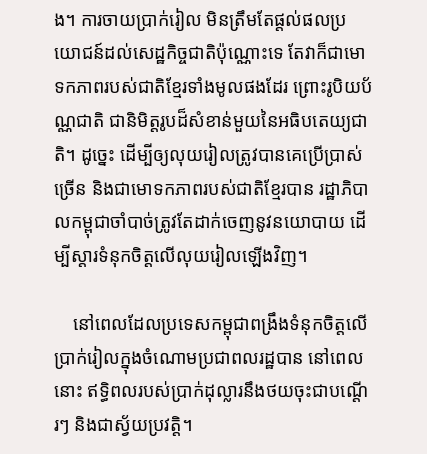ង។ ការចាយប្រាក់រៀល មិនត្រឹមតែផ្តល់ផលប្រយោជន៍ដល់សេដ្ឋកិច្ចជាតិប៉ុណ្ណោះទេ តែវាក៏ជាមោទកភាពរបស់ជាតិខ្មែរទាំងមូលផងដែរ ព្រោះរូបិយប័ណ្ណជាតិ ជានិមិត្តរូបដ៏សំខាន់មួយនៃអធិបតេយ្យជាតិ។ ដូច្នេះ ដើម្បីឲ្យលុយរៀលត្រូវបានគេប្រើប្រាស់ច្រើន និងជាមោទកភាពរបស់ជាតិខ្មែរបាន រដ្ឋាភិបាលកម្ពុជាចាំបាច់ត្រូវតែដាក់ចេញនូវនយោបាយ ដើម្បីស្តារទំនុកចិត្តលើលុយរៀលឡើងវិញ។

    នៅពេលដែលប្រទេសកម្ពុជាពង្រឹងទំនុកចិត្តលើប្រាក់រៀលក្នុងចំណោមប្រជាពលរដ្ឋបាន នៅពេលនោះ ឥទ្ធិពលរបស់ប្រាក់ដុល្លារនឹងថយចុះជាបណ្ដើរៗ និងជាស្វ័យប្រវត្តិ។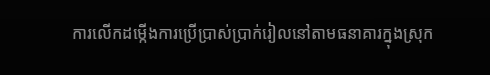ការលើកដម្កើងការប្រើប្រាស់ប្រាក់រៀលនៅតាមធនាគារក្នុងស្រុក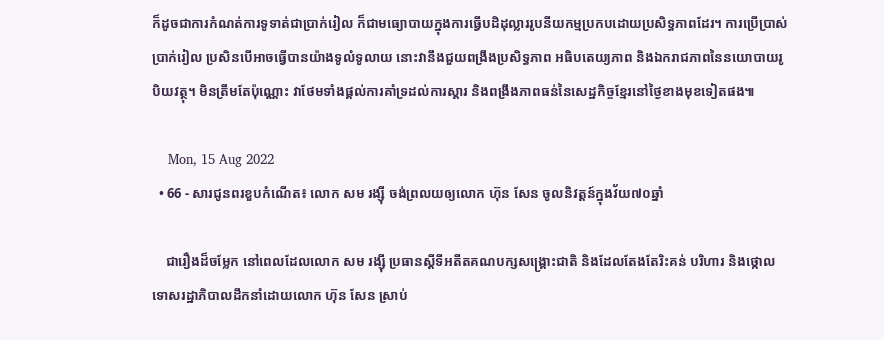ក៏ដូចជាការកំណត់ការទូទាត់ជាប្រាក់រៀល ក៏ជាមធ្យោបាយក្នុងការធ្វើបដិដុល្លាររូបនីយកម្មប្រកបដោយប្រសិទ្ធភាពដែរ។ ការប្រើប្រាស់ប្រាក់រៀល ប្រសិនបើអាចធ្វើបានយ៉ាងទូលំទូលាយ នោះវានឹងជួយពង្រឹងប្រសិទ្ធភាព អធិបតេយ្យភាព និងឯករាជភាពនៃនយោបាយរូបិយវត្ថុ។ មិនត្រឹមតែប៉ុណ្ណោះ វាថែមទាំងផ្ដល់ការគាំទ្រដល់ការស្តារ និងពង្រឹងភាពធន់នៃសេដ្ឋកិច្ចខ្មែរនៅថ្ងៃខាងមុខទៀតផង៕

    Mon, 15 Aug 2022
  • 66 - សារជូនពរខួបកំណើត៖ លោក សម រង្ស៊ី ចង់ព្រលយឲ្យលោក ហ៊ុន សែន ចូលនិវត្តន៍ក្នុងវ័យ៧០ឆ្នាំ

    ជារឿងដ៏ចម្លែក នៅពេលដែលលោក សម រង្ស៊ី ប្រធានស្ដីទីអតីតគណបក្សសង្គ្រោះជាតិ និងដែលតែងតែរិះគន់ បរិហារ និងថ្កោលទោសរដ្ឋាភិបាលដឹកនាំដោយលោក ហ៊ុន សែន ស្រាប់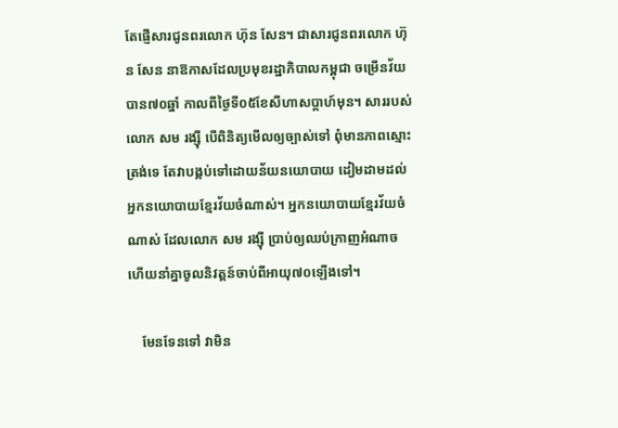តែផ្ញើសារជូនពរលោក ហ៊ុន សែន។ ជាសារជូនពរលោក ហ៊ុន សែន នាឱកាសដែលប្រមុខរដ្ឋាភិបាលកម្ពុជា ចម្រើនវ័យបាន៧០ឆ្នាំ កាលពីថ្ងៃទី០៥ខែសីហាសប្ដាហ៍មុន។ សាររបស់លោក សម រង្ស៊ី បើពិនិត្យមើលឲ្យច្បាស់ទៅ ពុំមានភាពស្មោះត្រង់ទេ តែវាបង្កប់ទៅដោយន័យនយោបាយ ដៀមដាមដល់អ្នកនយោបាយខ្មែរវ័យចំណាស់។ អ្នកនយោបាយខ្មែរវ័យចំណាស់ ដែលលោក សម រង្ស៊ី ប្រាប់ឲ្យឈប់ក្រាញអំណាច ហើយនាំគ្នាចូលនិវត្តន៍ចាប់ពីអាយុ៧០ឡើងទៅ។

    មែនទែនទៅ វាមិន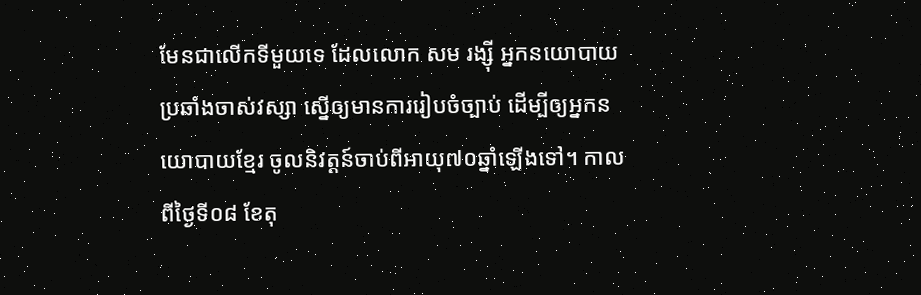មែនជាលើកទីមួយទេ ដែលលោក សម រង្ស៊ី អ្នកនយោបាយប្រឆាំងចាស់វស្សា ស្នើឲ្យមានការរៀបចំច្បាប់ ដើម្បីឲ្យអ្នកនយោបាយខ្មែរ ចូលនិវត្តន៍ចាប់ពីអាយុ៧០ឆ្នាំឡើងទៅ។ កាលពីថ្ងៃទី០៨ ខែតុ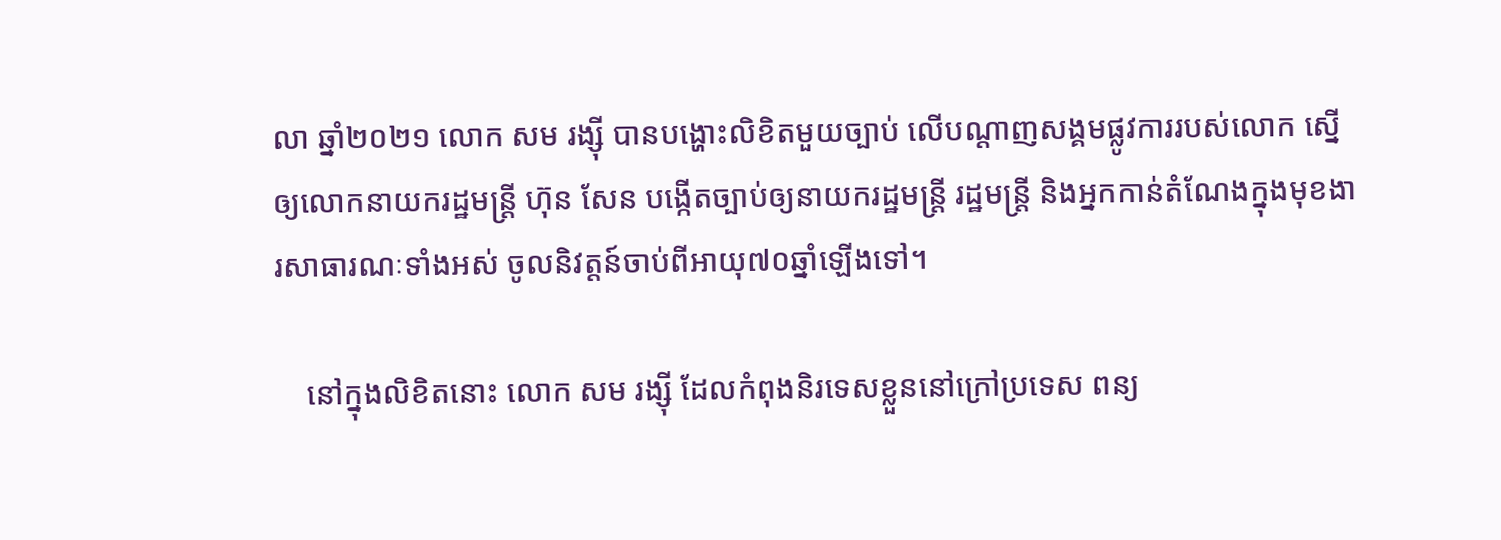លា ឆ្នាំ២០២១ លោក សម រង្ស៊ី បានបង្ហោះលិខិតមួយច្បាប់ លើបណ្ដាញសង្គមផ្លូវការរបស់លោក ស្នើឲ្យលោកនាយករដ្ឋមន្ដ្រី ហ៊ុន សែន បង្កើតច្បាប់ឲ្យនាយករដ្ឋមន្ដ្រី រដ្ឋមន្ដ្រី និងអ្នកកាន់តំណែងក្នុងមុខងារសាធារណៈទាំងអស់ ចូលនិវត្តន៍ចាប់ពីអាយុ៧០ឆ្នាំឡើងទៅ។

    នៅក្នុងលិខិតនោះ លោក សម រង្ស៊ី ដែលកំពុងនិរទេសខ្លួននៅក្រៅប្រទេស ពន្យ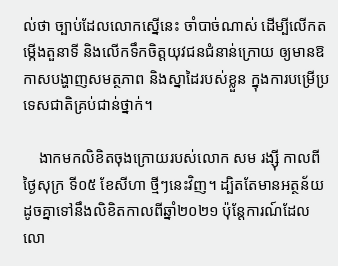ល់ថា ច្បាប់ដែលលោកស្នើនេះ ចាំបាច់ណាស់ ដើម្បីលើកតម្កើងតួនាទី និងលើកទឹកចិត្តយុវជនជំនាន់ក្រោយ ឲ្យមានឱកាសបង្ហាញសមត្ថភាព និងស្នាដៃរបស់ខ្លួន ក្នុងការបម្រើប្រទេសជាតិគ្រប់ជាន់ថ្នាក់។

    ងាកមកលិខិតចុងក្រោយរបស់លោក សម រង្ស៊ី កាលពីថ្ងៃសុក្រ ទី០៥ ខែសីហា ថ្មីៗនេះវិញ។ ដ្បិតតែមានអត្ថន័យដូចគ្នាទៅនឹងលិខិតកាលពីឆ្នាំ២០២១ ប៉ុន្តែការណ៍ដែលលោ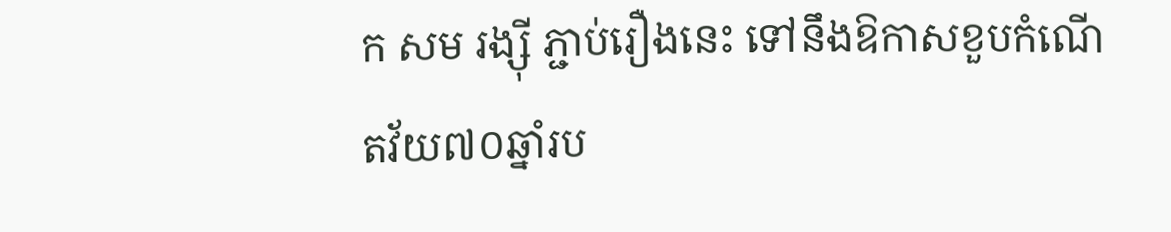ក សម រង្ស៊ី ភ្ជាប់រឿងនេះ ទៅនឹងឱកាសខួបកំណើតវ័យ៧០ឆ្នាំរប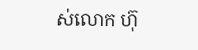ស់លោក ហ៊ុ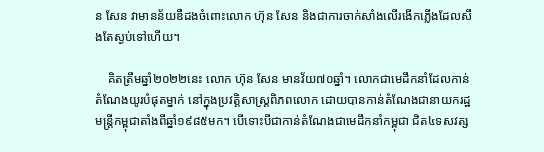ន សែន វាមានន័យឌឺដងចំពោះលោក ហ៊ុន សែន និងជាការចាក់សាំងលើរងើកភ្លើងដែលសឹងតែស្ងប់ទៅហើយ។

    គិតត្រឹមឆ្នាំ២០២២នេះ លោក ហ៊ុន សែន មានវ័យ៧០ឆ្នាំ។ លោកជាមេដឹកនាំដែលកាន់តំណែងយូរបំផុតម្នាក់ នៅក្នុងប្រវត្តិសាស្ត្រពិភពលោក ដោយបានកាន់តំណែងជានាយករដ្ឋមន្ត្រីកម្ពុជាតាំងពីឆ្នាំ១៩៨៥មក។ បើទោះបីជាកាន់តំណែងជាមេដឹកនាំកម្ពុជា ជិត៤ទសវត្ស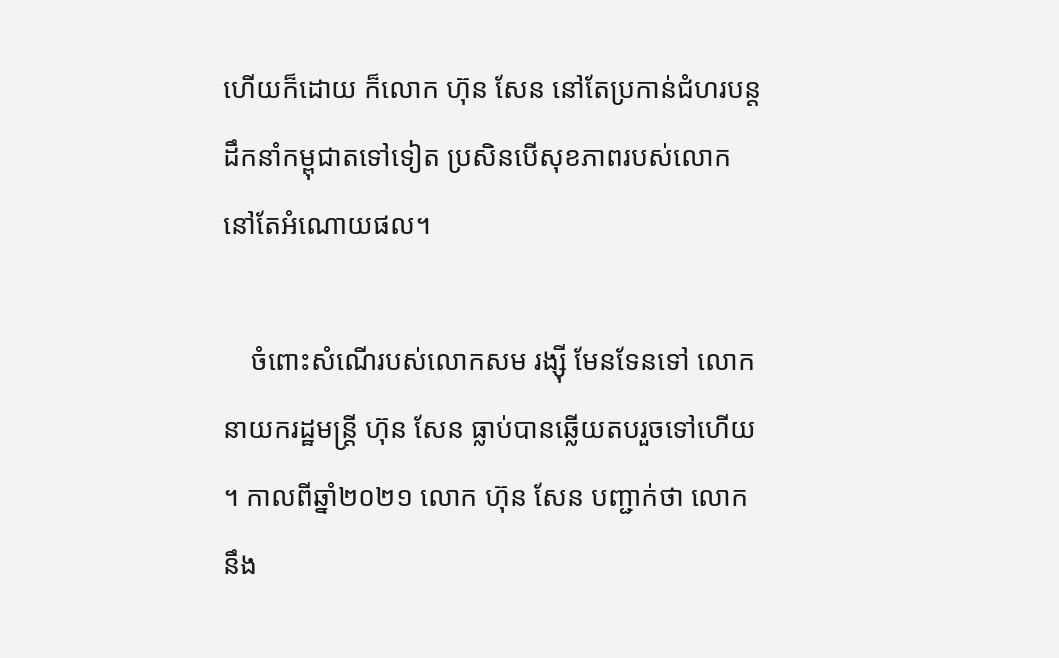ហើយក៏ដោយ ក៏លោក ហ៊ុន សែន នៅតែប្រកាន់ជំហរបន្តដឹកនាំកម្ពុជាតទៅទៀត ប្រសិនបើសុខភាពរបស់លោកនៅតែអំណោយផល។

    ចំពោះសំណើរបស់លោកសម រង្ស៊ី មែនទែនទៅ លោកនាយករដ្ឋមន្ដ្រី ហ៊ុន សែន ធ្លាប់បានឆ្លើយតបរួចទៅហើយ។ កាលពីឆ្នាំ២០២១ លោក ហ៊ុន សែន បញ្ជាក់ថា លោកនឹង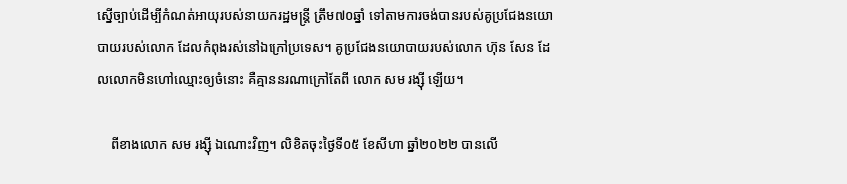ស្នើច្បាប់ដើម្បីកំណត់អាយុរបស់នាយករដ្ឋមន្ដ្រី ត្រឹម៧០ឆ្នាំ ទៅតាមការចង់បានរបស់គូប្រជែងនយោបាយរបស់លោក ដែលកំពុងរស់នៅឯក្រៅប្រទេស។ គូប្រជែងនយោបាយរបស់លោក ហ៊ុន សែន ដែលលោកមិនហៅឈ្មោះឲ្យចំនោះ គឺគ្មាននរណាក្រៅតែពី លោក សម រង្ស៊ី ឡើយ។

    ពីខាងលោក សម រង្ស៊ី ឯណោះវិញ។ លិខិតចុះថ្ងៃទី០៥ ខែសីហា ឆ្នាំ២០២២ បានលើ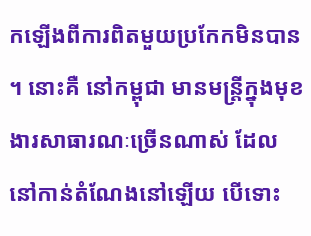កឡើងពីការពិតមួយប្រកែកមិនបាន។ នោះគឺ នៅកម្ពុជា មានមន្ដ្រីក្នុងមុខងារសាធារណៈច្រើនណាស់ ដែលនៅកាន់តំណែងនៅឡើយ បើទោះ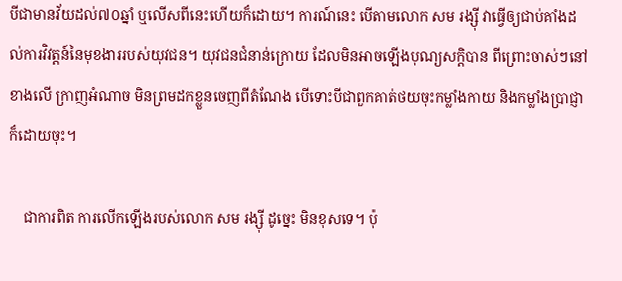បីជាមានវ័យដល់៧០ឆ្នាំ ឬលើសពីនេះហើយក៏ដោយ។ ការណ៍នេះ បើតាមលោក សម រង្ស៊ី វាធ្វើឲ្យជាប់គាំងដល់ការវិវត្តន៍នៃមុខងាររបស់យុវជន។ យុវជនជំនាន់ក្រោយ ដែលមិនអាចឡើងបុណ្យសក្តិបាន ពីព្រោះចាស់ៗនៅខាងលើ ក្រាញអំណាច មិនព្រមដកខ្លួនចេញពីតំណែង បើទោះបីជាពួកគាត់ថយចុះកម្លាំងកាយ និងកម្លាំងប្រាជ្ញាក៏ដោយចុះ។

    ជាការពិត ការលើកឡើងរបស់លោក សម រង្ស៊ី ដូច្នេះ មិនខុសទេ។ ប៉ុ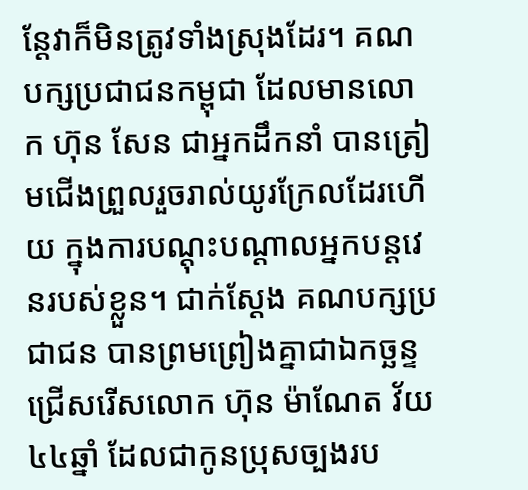ន្តែវាក៏មិនត្រូវទាំងស្រុងដែរ។ គណបក្សប្រជាជនកម្ពុជា ដែលមានលោក ហ៊ុន សែន ជាអ្នកដឹកនាំ បានត្រៀមជើងព្រួលរួចរាល់យូរក្រែលដែរហើយ ក្នុងការបណ្ដុះបណ្ដាលអ្នកបន្តវេនរបស់ខ្លួន។ ជាក់ស្ដែង គណបក្សប្រជាជន បានព្រមព្រៀងគ្នាជាឯកច្ឆន្ទ ជ្រើសរើសលោក ហ៊ុន ម៉ាណែត វ័យ៤៤ឆ្នាំ ដែលជាកូនប្រុសច្បងរប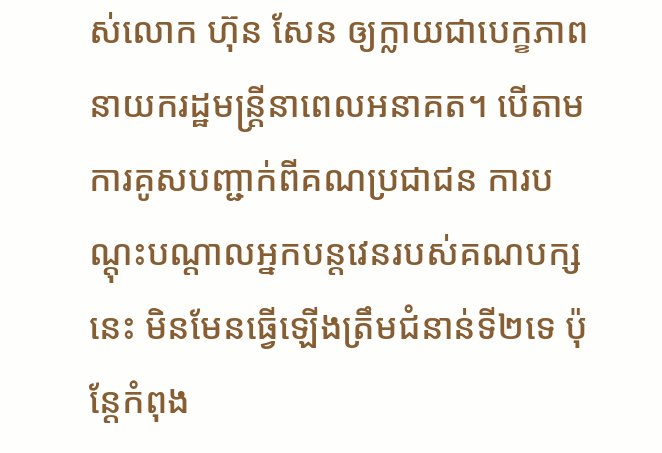ស់លោក ហ៊ុន សែន ឲ្យក្លាយជាបេក្ខភាពនាយករដ្ឋមន្ដ្រីនាពេលអនាគត។ បើតាមការគូសបញ្ជាក់ពីគណប្រជាជន ការបណ្ដុះបណ្ដាលអ្នកបន្តវេនរបស់គណបក្សនេះ មិនមែនធ្វើឡើងត្រឹមជំនាន់ទី២ទេ ប៉ុន្តែកំពុង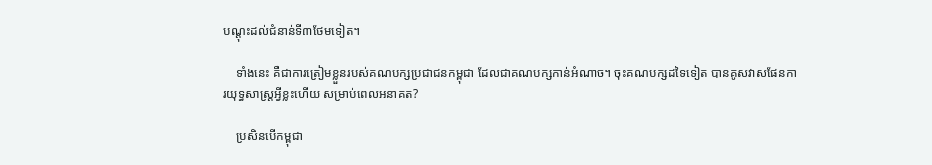បណ្ដុះដល់ជំនាន់ទី៣ថែមទៀត។

    ទាំងនេះ គឺជាការត្រៀមខ្លួនរបស់គណបក្សប្រជាជនកម្ពុជា ដែលជាគណបក្សកាន់អំណាច។ ចុះគណបក្សដទៃទៀត បានគូសវាសផែនការយុទ្ធសាស្ត្រអ្វីខ្លះហើយ សម្រាប់ពេលអនាគត?

    ប្រសិនបើកម្ពុជា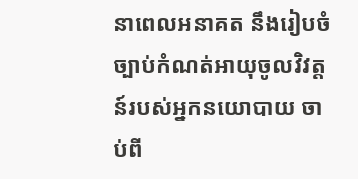នាពេលអនាគត នឹងរៀបចំច្បាប់កំណត់អាយុចូលវិវត្តន៍របស់អ្នកនយោបាយ ចាប់ពី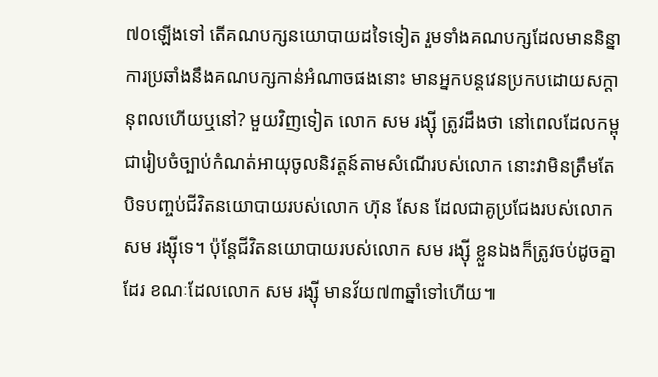៧០ឡើងទៅ តើគណបក្សនយោបាយដទៃទៀត រួមទាំងគណបក្សដែលមាននិន្នាការប្រឆាំងនឹងគណបក្សកាន់អំណាចផងនោះ មានអ្នកបន្តវេនប្រកបដោយសក្ដានុពលហើយឬនៅ? មួយវិញទៀត លោក សម រង្ស៊ី ត្រូវដឹងថា នៅពេលដែលកម្ពុជារៀបចំច្បាប់កំណត់អាយុចូលនិវត្តន៍តាមសំណើរបស់លោក នោះវាមិនត្រឹមតែបិទបញ្ចប់ជីវិតនយោបាយរបស់លោក ហ៊ុន សែន ដែលជាគូប្រជែងរបស់លោក សម រង្ស៊ីទេ។ ប៉ុន្តែជីវិតនយោបាយរបស់លោក សម រង្ស៊ី ខ្លួនឯងក៏ត្រូវចប់ដូចគ្នាដែរ ខណៈដែលលោក សម រង្ស៊ី មានវ័យ៧៣ឆ្នាំទៅហើយ៕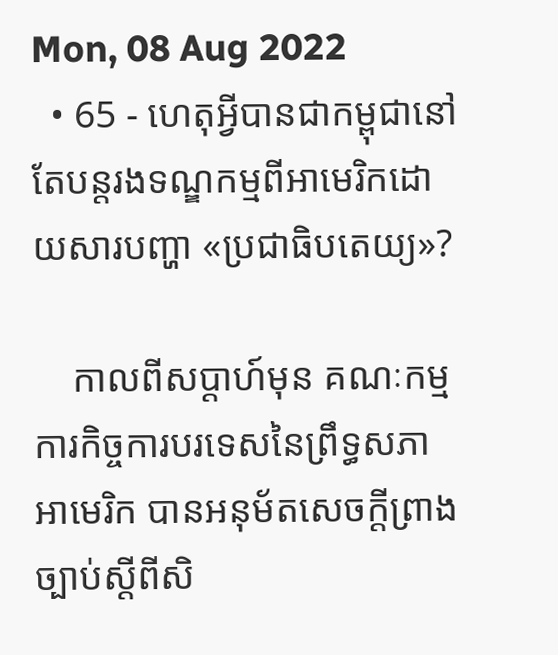Mon, 08 Aug 2022
  • 65 - ហេតុអ្វីបានជាកម្ពុជានៅតែបន្តរងទណ្ឌកម្មពីអាមេរិកដោយសារបញ្ហា «ប្រជាធិបតេយ្យ»?

    កាលពីសប្ដាហ៍មុន គណៈកម្មការកិច្ចការបរទេសនៃព្រឹទ្ធសភាអាមេរិក បានអនុម័តសេចក្ដីព្រាងច្បាប់ស្ដីពីសិ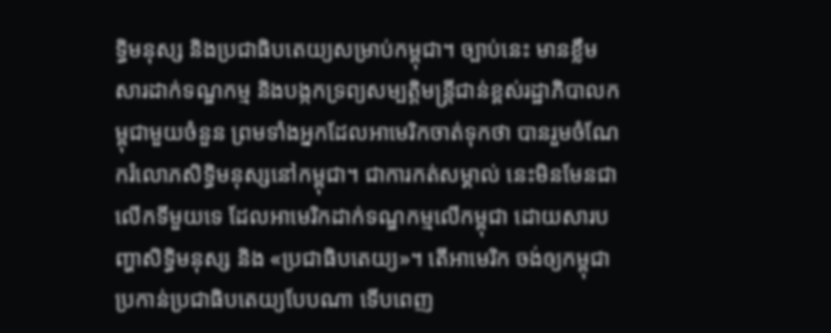ទ្ធិមនុស្ស និងប្រជាធិបតេយ្យសម្រាប់កម្ពុជា។ ច្បាប់នេះ មានខ្លឹមសារដាក់ទណ្ឌកម្ម និងបង្កកទ្រព្យសម្បត្តិមន្ដ្រីជាន់ខ្ពស់រដ្ឋាភិបាលកម្ពុជាមួយចំនួន ព្រមទាំងអ្នកដែលអាមេរិកចាត់ទុកថា បានរួមចំណែករំលោភសិទ្ធិមនុស្សនៅកម្ពុជា។ ជាការកត់សម្គាល់ នេះមិនមែនជាលើកទីមួយទេ ដែលអាមេរិកដាក់ទណ្ឌកម្មលើកម្ពុជា ដោយសារបញ្ហាសិទ្ធិមនុស្ស និង «ប្រជាធិបតេយ្យ»។ តើអាមេរិក ចង់ឲ្យកម្ពុជាប្រកាន់ប្រជាធិបតេយ្យបែបណា ទើបពេញ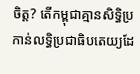ចិត្ត? តើកម្ពុជាគ្មានសិទ្ធិប្រកាន់លទ្ធិប្រជាធិបតេយ្យដែ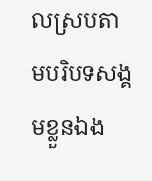លស្របតាមបរិបទសង្គមខ្លួនឯង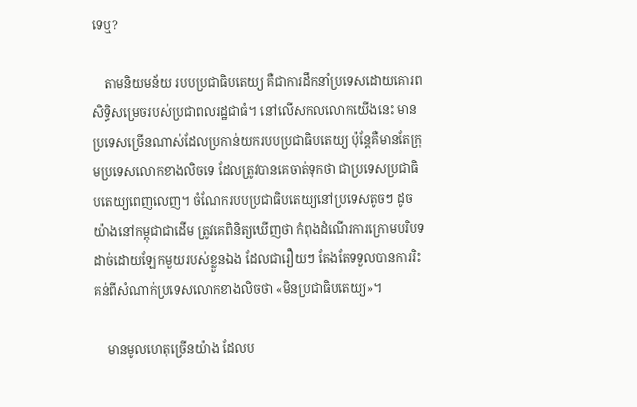ទេឬ?

    តាមនិយមន័យ របបប្រជាធិបតេយ្យ គឺជាការដឹកនាំប្រទេសដោយគោរពសិទ្ធិសម្រេចរបស់ប្រជាពលរដ្ឋជាធំ។ នៅលើសកលលោកយើងនេះ មានប្រទេសច្រើនណាស់ដែលប្រកាន់យករបបប្រជាធិបតេយ្យ ប៉ុន្តែគឺមានតែក្រុមប្រទេសលោកខាងលិចទេ ដែលត្រូវបានគេចាត់ទុកថា ជាប្រទេសប្រជាធិបតេយ្យពេញលេញ។ ចំណែករបបប្រជាធិបតេយ្យនៅប្រទេសតូចៗ ដូចយ៉ាងនៅកម្ពុជាជាដើម ត្រូវគេពិនិត្យឃើញថា កំពុងដំណើរការក្រោមបរិបទដាច់ដោយឡែកមួយរបស់ខ្លួនឯង ដែលជារឿយៗ តែងតែទទួលបានការរិះគន់ពីសំណាក់ប្រទេសលោកខាងលិចថា «មិនប្រជាធិបតេយ្យ»។

    មានមូលហេតុច្រើនយ៉ាង ដែលប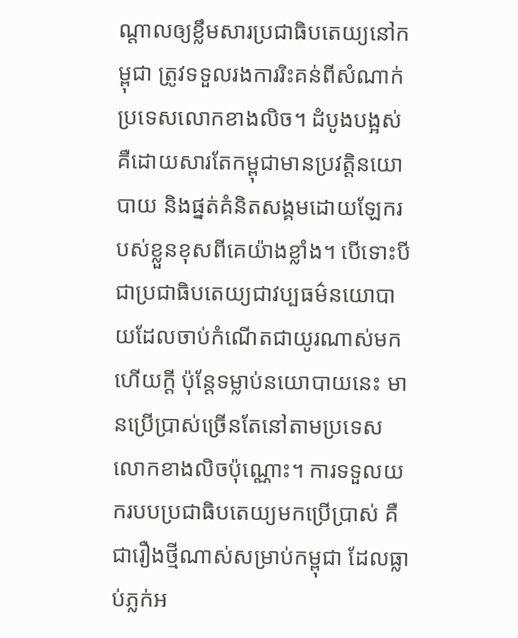ណ្តាលឲ្យខ្លឹមសារប្រជាធិបតេយ្យនៅកម្ពុជា ត្រូវទទួលរងការរិះគន់ពីសំណាក់ប្រទេសលោកខាងលិច។ ដំបូងបង្អស់ គឺដោយសារតែកម្ពុជាមានប្រវត្តិនយោបាយ និងផ្នត់គំនិតសង្គមដោយឡែករបស់ខ្លួនខុសពីគេយ៉ាងខ្លាំង។ បើទោះបីជាប្រជាធិបតេយ្យជាវប្បធម៌នយោបាយដែលចាប់កំណើតជាយូរណាស់មកហើយក្ដី ប៉ុន្តែទម្លាប់នយោបាយនេះ មានប្រើប្រាស់ច្រើនតែនៅតាមប្រទេសលោកខាងលិចប៉ុណ្ណោះ។ ការទទួលយករបបប្រជាធិបតេយ្យមកប្រើប្រាស់ គឺជារឿងថ្មីណាស់សម្រាប់កម្ពុជា ដែលធ្លាប់ភ្លក់អ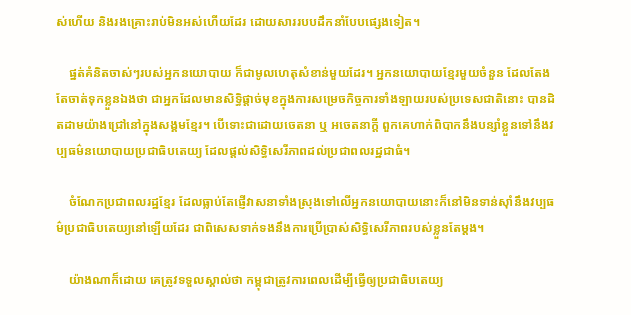ស់ហើយ និងរងគ្រោះរាប់មិនអស់ហើយដែរ ដោយសាររបបដឹកនាំបែបផ្សេងទៀត។

    ផ្នត់គំនិតចាស់ៗរបស់អ្នកនយោបាយ ក៏ជាមូលហេតុសំខាន់មួយដែរ។ អ្នកនយោបាយខ្មែរមួយចំនួន ដែលតែងតែចាត់ទុកខ្លួនឯងថា ជាអ្នកដែលមានសិទ្ធិផ្តាច់មុខក្នុងការសម្រេចកិច្ចការទាំងឡាយរបស់ប្រទេសជាតិនោះ បានដិតដាមយ៉ាងជ្រៅនៅក្នុងសង្គមខ្មែរ។ បើទោះជាដោយចេតនា ឬ អចេតនាក្តី ពួកគេហាក់ពិបាកនឹងបន្សាំខ្លួនទៅនឹងវប្បធម៌នយោបាយប្រជាធិបតេយ្យ ដែលផ្តល់សិទ្ធិសេរីភាពដល់ប្រជាពលរដ្ឋជាធំ។

    ចំណែកប្រជាពលរដ្ឋខ្មែរ ដែលធ្លាប់តែផ្ញើវាសនាទាំងស្រុងទៅលើអ្នកនយោបាយនោះក៏នៅមិនទាន់ស៊ាំនឹងវប្បធម៌ប្រជាធិបតេយ្យនៅឡើយដែរ ជាពិសេសទាក់ទងនឹងការប្រើប្រាស់សិទ្ធិសេរីភាពរបស់ខ្លួនតែម្ដង។

    យ៉ាងណាក៏ដោយ គេត្រូវទទួលស្គាល់ថា កម្ពុជាត្រូវការពេលដើម្បីធ្វើឲ្យប្រជាធិបតេយ្យ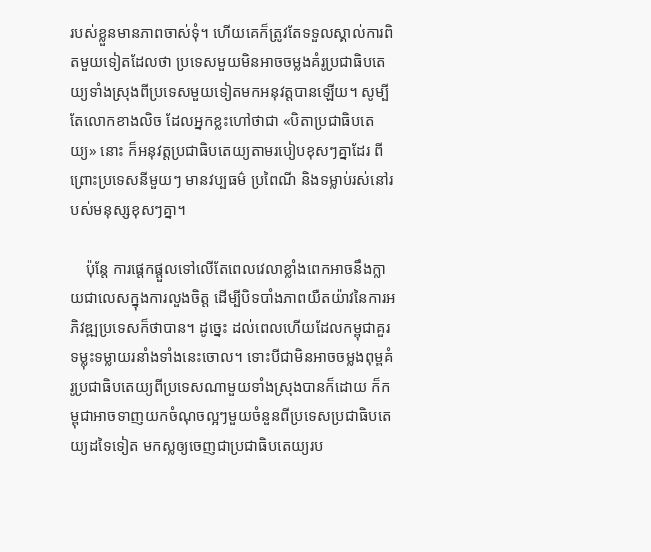របស់ខ្លួនមានភាពចាស់ទុំ។ ហើយគេក៏ត្រូវតែទទួលស្គាល់ការពិតមួយទៀតដែលថា ប្រទេសមួយមិនអាចចម្លងគំរូប្រជាធិបតេយ្យទាំងស្រុងពីប្រទេសមួយទៀតមកអនុវត្តបានឡើយ។ សូម្បីតែលោកខាងលិច ដែលអ្នកខ្លះហៅថាជា «បិតាប្រជាធិបតេយ្យ» នោះ ក៏អនុវត្តប្រជាធិបតេយ្យតាមរបៀបខុសៗគ្នាដែរ ពីព្រោះប្រទេសនីមួយៗ មានវប្បធម៌ ប្រពៃណី និងទម្លាប់រស់នៅរបស់មនុស្សខុសៗគ្នា។

    ប៉ុន្តែ ការផ្តេកផ្តួលទៅលើតែពេលវេលាខ្លាំងពេកអាចនឹងក្លាយជាលេសក្នុងការលួងចិត្ត ដើម្បីបិទបាំងភាពយឺតយ៉ាវនៃការអភិវឌ្ឍប្រទេសក៏ថាបាន។ ដូច្នេះ ដល់ពេលហើយដែលកម្ពុជាគួរទម្លុះទម្លាយរនាំងទាំងនេះចោល។ ទោះបីជាមិនអាចចម្លងពុម្ពគំរូប្រជាធិបតេយ្យពីប្រទេសណាមួយទាំងស្រុងបានក៏ដោយ ក៏កម្ពុជាអាចទាញយកចំណុចល្អៗមួយចំនួនពីប្រទេសប្រជាធិបតេយ្យដទៃទៀត មកស្លឲ្យចេញជាប្រជាធិបតេយ្យរប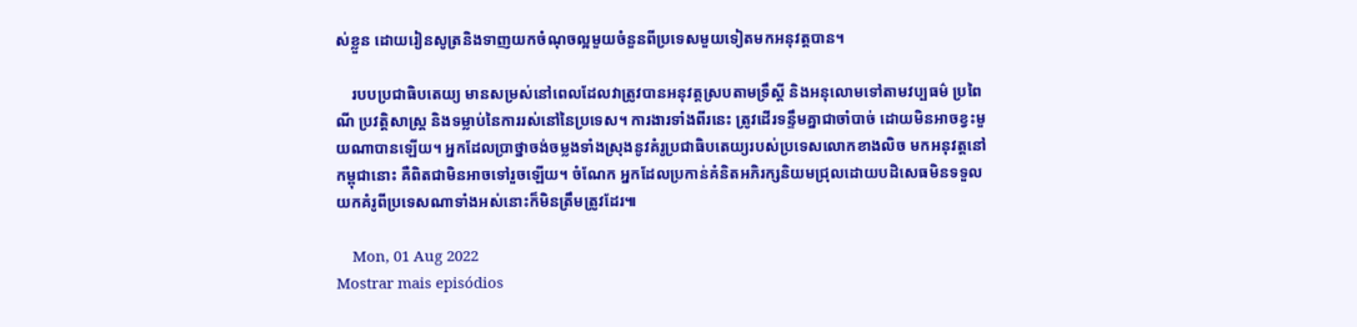ស់ខ្លួន ដោយរៀនសូត្រនិងទាញយកចំណុចល្អមួយចំនួនពីប្រទេសមួយទៀតមកអនុវត្តបាន។

    របបប្រជាធិបតេយ្យ មានសម្រស់នៅពេលដែលវាត្រូវបានអនុវត្តស្របតាមទ្រឹស្តី និងអនុលោមទៅតាមវប្បធម៌ ប្រពៃណី ប្រវត្តិសាស្ត្រ និងទម្លាប់នៃការរស់នៅនៃប្រទេស។ ការងារទាំងពីរនេះ ត្រូវដើរទន្ទឹមគ្នាជាចាំបាច់ ដោយមិនអាចខ្វះមួយណាបានឡើយ។ អ្នកដែលប្រាថ្នាចង់ចម្លងទាំងស្រុងនូវគំរូប្រជាធិបតេយ្យរបស់ប្រទេសលោកខាងលិច មកអនុវត្តនៅកម្ពុជានោះ គឺពិតជាមិនអាចទៅរួចឡើយ។ ចំណែក អ្នកដែលប្រកាន់គំនិតអភិរក្សនិយមជ្រុលដោយបដិសេធមិនទទួលយកគំរូពីប្រទេសណាទាំងអស់នោះក៏មិនត្រឹមត្រូវដែរ៕

    Mon, 01 Aug 2022
Mostrar mais episódios